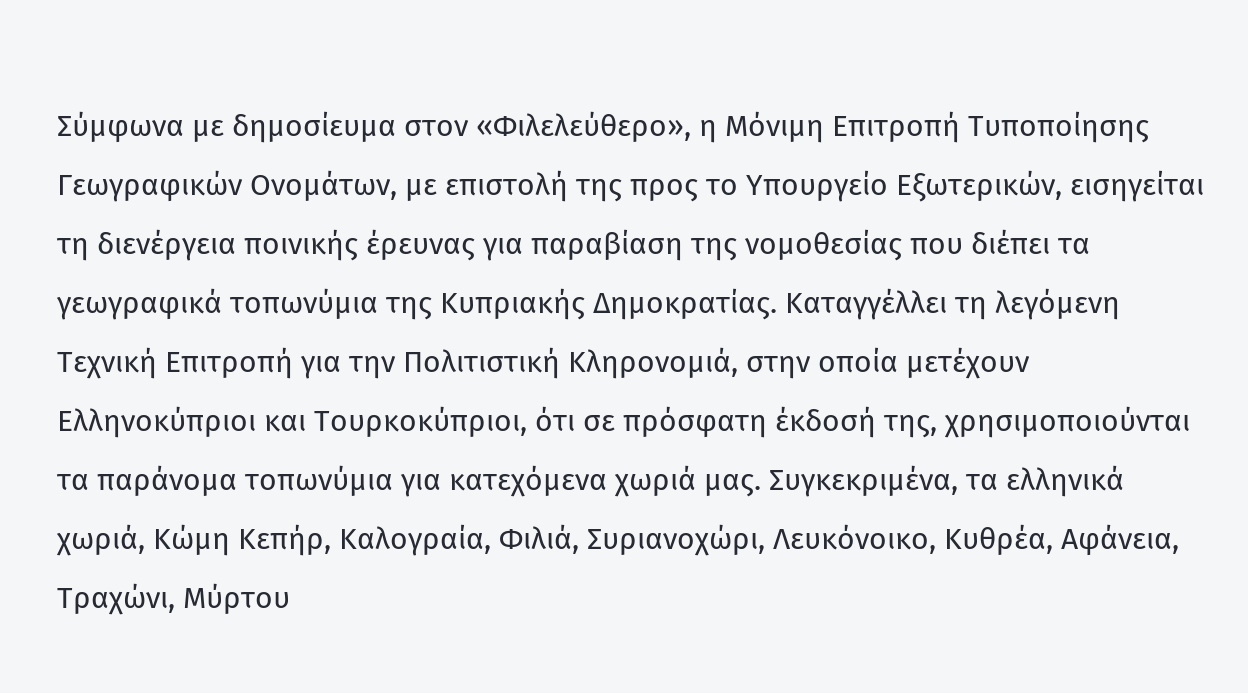Σύμφωνα με δημοσίευμα στον «Φιλελεύθερο», η Μόνιμη Επιτροπή Τυποποίησης Γεωγραφικών Ονομάτων, με επιστολή της προς το Υπουργείο Εξωτερικών, εισηγείται τη διενέργεια ποινικής έρευνας για παραβίαση της νομοθεσίας που διέπει τα γεωγραφικά τοπωνύμια της Κυπριακής Δημοκρατίας. Καταγγέλλει τη λεγόμενη Τεχνική Επιτροπή για την Πολιτιστική Κληρονομιά, στην οποία μετέχουν Ελληνοκύπριοι και Τουρκοκύπριοι, ότι σε πρόσφατη έκδοσή της, χρησιμοποιούνται τα παράνομα τοπωνύμια για κατεχόμενα χωριά μας. Συγκεκριμένα, τα ελληνικά χωριά, Κώμη Κεπήρ, Καλογραία, Φιλιά, Συριανοχώρι, Λευκόνοικο, Κυθρέα, Αφάνεια, Τραχώνι, Μύρτου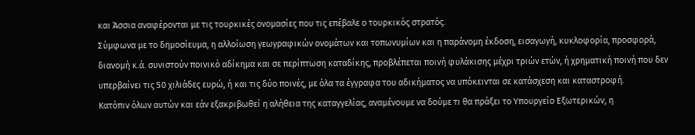και Άσσια αναφέρονται με τις τουρκικές ονομασίες που τις επέβαλε ο τουρκικός στρατός.
Σύμφωνα με το δημοσίευμα, η αλλοίωση γεωγραφικών ονομάτων και τοπωνυμίων και η παράνομη έκδοση, εισαγωγή, κυκλοφορία, προσφορά, διανομή κ.ά. συνιστούν ποινικό αδίκημα και σε περίπτωση καταδίκης, προβλέπεται ποινή φυλάκισης μέχρι τριών ετών, ή χρηματική ποινή που δεν υπερβαίνει τις 50 χιλιάδες ευρώ, ή και τις δύο ποινές, με όλα τα έγγραφα του αδικήματος να υπόκεινται σε κατάσχεση και καταστροφή.
Κατόπιν όλων αυτών και εάν εξακριβωθεί η αλήθεια της καταγγελίας, αναμένουμε να δούμε τι θα πράξει το Υπουργείο Εξωτερικών, η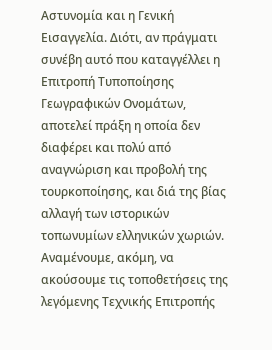Αστυνομία και η Γενική Εισαγγελία. Διότι, αν πράγματι συνέβη αυτό που καταγγέλλει η Επιτροπή Τυποποίησης Γεωγραφικών Ονομάτων, αποτελεί πράξη η οποία δεν διαφέρει και πολύ από αναγνώριση και προβολή της τουρκοποίησης, και διά της βίας αλλαγή των ιστορικών τοπωνυμίων ελληνικών χωριών. Αναμένουμε, ακόμη, να ακούσουμε τις τοποθετήσεις της λεγόμενης Τεχνικής Επιτροπής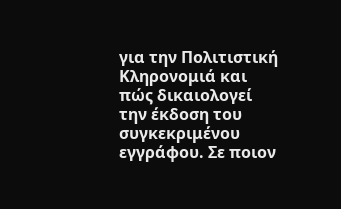για την Πολιτιστική Κληρονομιά και πώς δικαιολογεί την έκδοση του συγκεκριμένου εγγράφου. Σε ποιον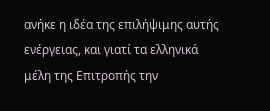ανήκε η ιδέα της επιλήψιμης αυτής ενέργειας, και γιατί τα ελληνικά μέλη της Επιτροπής την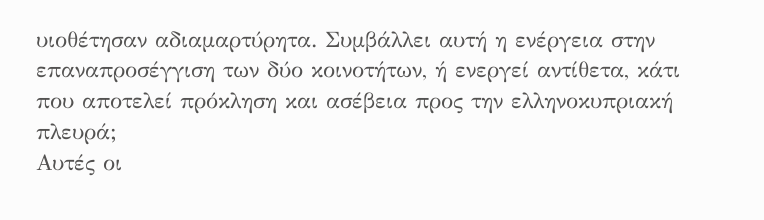υιοθέτησαν αδιαμαρτύρητα. Συμβάλλει αυτή η ενέργεια στην επαναπροσέγγιση των δύο κοινοτήτων, ή ενεργεί αντίθετα, κάτι που αποτελεί πρόκληση και ασέβεια προς την ελληνοκυπριακή πλευρά;
Αυτές οι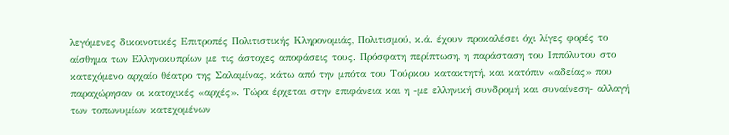λεγόμενες δικοινοτικές Επιτροπές Πολιτιστικής Κληρονομιάς, Πολιτισμού, κ.ά. έχουν προκαλέσει όχι λίγες φορές το αίσθημα των Ελληνοκυπρίων με τις άστοχες αποφάσεις τους. Πρόσφατη περίπτωση, η παράσταση του Ιππόλυτου στο κατεχόμενο αρχαίο θέατρο της Σαλαμίνας, κάτω από την μπότα του Τούρκου κατακτητή, και κατόπιν «αδείας» που παραχώρησαν οι κατοχικές «αρχές». Τώρα έρχεται στην επιφάνεια και η -με ελληνική συνδρομή και συναίνεση- αλλαγή των τοπωνυμίων κατεχομένων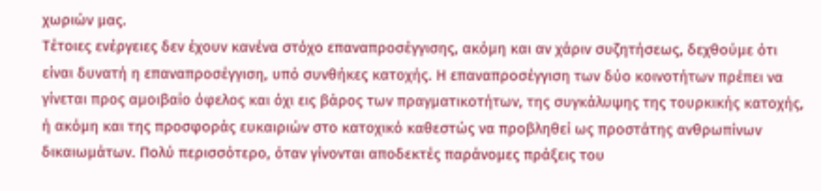χωριών μας.
Τέτοιες ενέργειες δεν έχουν κανένα στόχο επαναπροσέγγισης, ακόμη και αν χάριν συζητήσεως, δεχθούμε ότι είναι δυνατή η επαναπροσέγγιση, υπό συνθήκες κατοχής. Η επαναπροσέγγιση των δύο κοινοτήτων πρέπει να γίνεται προς αμοιβαίο όφελος και όχι εις βάρος των πραγματικοτήτων, της συγκάλυψης της τουρκικής κατοχής, ή ακόμη και της προσφοράς ευκαιριών στο κατοχικό καθεστώς να προβληθεί ως προστάτης ανθρωπίνων δικαιωμάτων. Πολύ περισσότερο, όταν γίνονται αποδεκτές παράνομες πράξεις του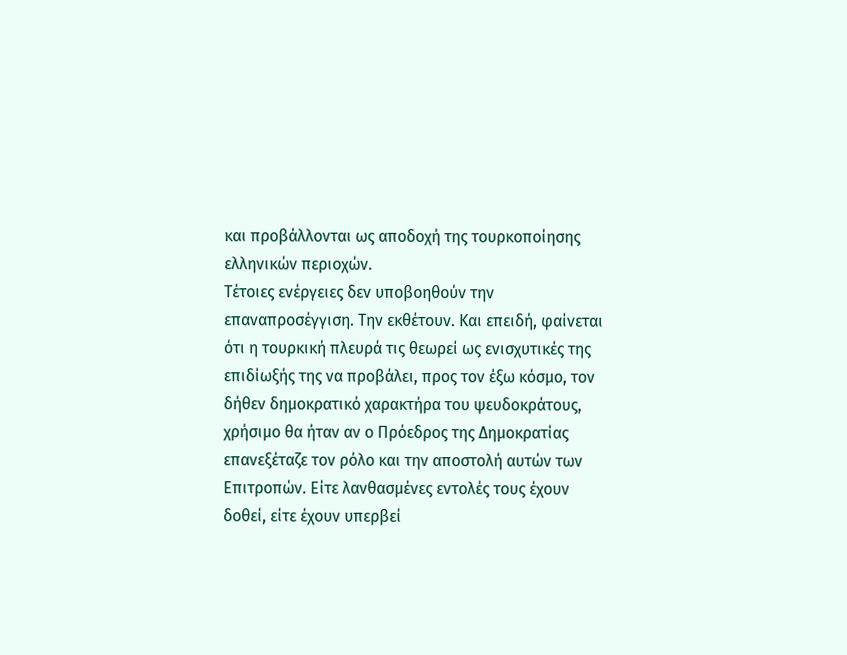και προβάλλονται ως αποδοχή της τουρκοποίησης ελληνικών περιοχών.
Τέτοιες ενέργειες δεν υποβοηθούν την επαναπροσέγγιση. Την εκθέτουν. Και επειδή, φαίνεται ότι η τουρκική πλευρά τις θεωρεί ως ενισχυτικές της επιδίωξής της να προβάλει, προς τον έξω κόσμο, τον δήθεν δημοκρατικό χαρακτήρα του ψευδοκράτους, χρήσιμο θα ήταν αν ο Πρόεδρος της Δημοκρατίας επανεξέταζε τον ρόλο και την αποστολή αυτών των Επιτροπών. Είτε λανθασμένες εντολές τους έχουν δοθεί, είτε έχουν υπερβεί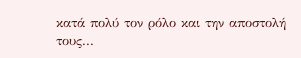κατά πολύ τον ρόλο και την αποστολή τους...